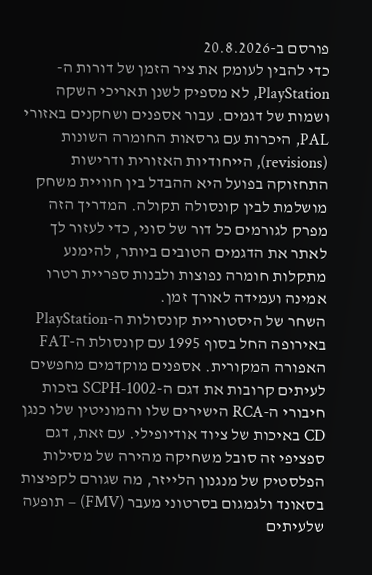פורסם ב-20.8.2026
כדי להבין לעומק את ציר הזמן של דורות ה-PlayStation, לא מספיק לשנן תאריכי השקה ושמות של דגמים. עבור אספנים ושחקנים באזורי PAL, היכרות עם גרסאות החומרה השונות (revisions), הייחודיות האזורית ודרישות התחזוקה בפועל היא ההבדל בין חוויית משחק מושלמת לבין קונסולה תקולה. המדריך הזה מפרק לגורמים כל דור של סוני, כדי לעזור לך לאתר את הדגמים הטובים ביותר, להימנע מתקלות חומרה נפוצות ולבנות ספריית רטרו אמינה ועמידה לאורך זמן.
השחר של היסטוריית קונסולות ה-PlayStation באירופה החל בסוף 1995 עם קונסולת ה-FAT האפורה המקורית. אספנים מוקדמים מחפשים לעיתים קרובות את דגם ה-SCPH-1002 בזכות חיבורי ה-RCA הישירים שלו והמוניטין שלו כנגן CD באיכות של ציוד אודיופילי. עם זאת, דגם ספציפי זה סובל משחיקה מהירה של מסילות הפלסטיק של מנגנון הלייזר, מה שגורם לקפיצות בסאונד ולגמגום בסרטוני מעבר (FMV) – תופעה שלעיתים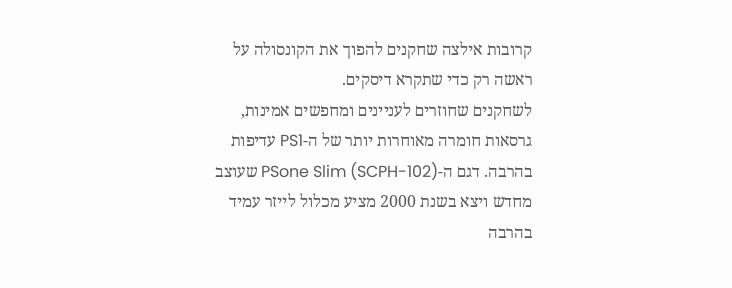קרובות אילצה שחקנים להפוך את הקונסולה על ראשה רק כדי שתקרא דיסקים.
לשחקנים שחוזרים לעניינים ומחפשים אמינות, גרסאות חומרה מאוחרות יותר של ה-PS1 עדיפות בהרבה. דגם ה-PSone Slim (SCPH-102) שעוצב מחדש ויצא בשנת 2000 מציע מכלול לייזר עמיד בהרבה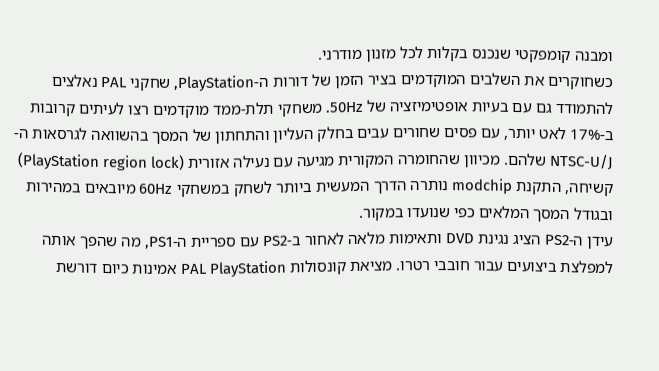ומבנה קומפקטי שנכנס בקלות לכל מזנון מודרני.
כשחוקרים את השלבים המוקדמים בציר הזמן של דורות ה-PlayStation, שחקני PAL נאלצים להתמודד גם עם בעיות אופטימיזציה של 50Hz. משחקי תלת-ממד מוקדמים רצו לעיתים קרובות ב-17% לאט יותר, עם פסים שחורים עבים בחלק העליון והתחתון של המסך בהשוואה לגרסאות ה-NTSC-U/J שלהם. מכיוון שהחומרה המקורית מגיעה עם נעילה אזורית (PlayStation region lock) קשיחה, התקנת modchip נותרה הדרך המעשית ביותר לשחק במשחקי 60Hz מיובאים במהירות ובגודל המסך המלאים כפי שנועדו במקור.
עידן ה-PS2 הציג נגינת DVD ותאימות מלאה לאחור ב-PS2 עם ספריית ה-PS1, מה שהפך אותה למפלצת ביצועים עבור חובבי רטרו. מציאת קונסולות PAL PlayStation אמינות כיום דורשת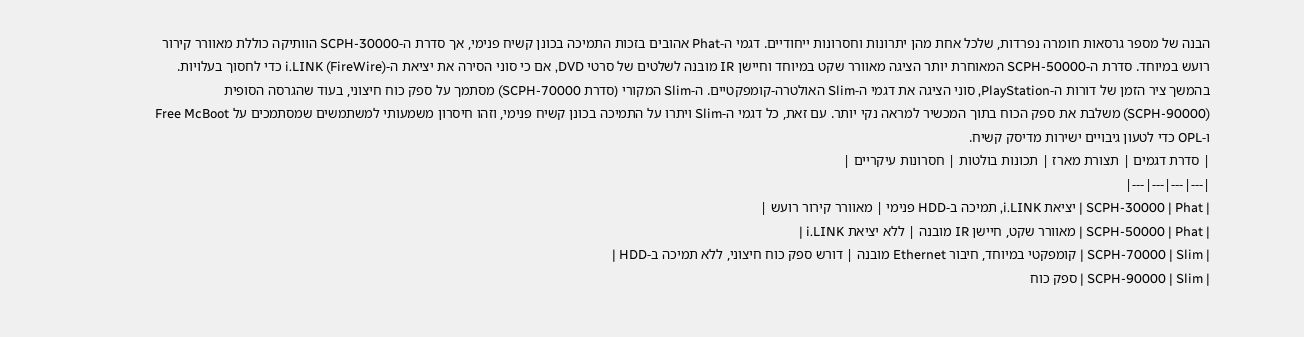הבנה של מספר גרסאות חומרה נפרדות, שלכל אחת מהן יתרונות וחסרונות ייחודיים. דגמי ה-Phat אהובים בזכות התמיכה בכונן קשיח פנימי, אך סדרת ה-SCPH-30000 הוותיקה כוללת מאוורר קירור רועש במיוחד. סדרת ה-SCPH-50000 המאוחרת יותר הציגה מאוורר שקט במיוחד וחיישן IR מובנה לשלטים של סרטי DVD, אם כי סוני הסירה את יציאת ה-i.LINK (FireWire) כדי לחסוך בעלויות.
בהמשך ציר הזמן של דורות ה-PlayStation, סוני הציגה את דגמי ה-Slim האולטרה-קומפקטיים. ה-Slim המקורי (סדרת SCPH-70000) מסתמך על ספק כוח חיצוני, בעוד שהגרסה הסופית (SCPH-90000) משלבת את ספק הכוח בתוך המכשיר למראה נקי יותר. עם זאת, כל דגמי ה-Slim ויתרו על התמיכה בכונן קשיח פנימי, וזהו חיסרון משמעותי למשתמשים שמסתמכים על Free McBoot ו-OPL כדי לטעון גיבויים ישירות מדיסק קשיח.
| סדרת דגמים | תצורת מארז | תכונות בולטות | חסרונות עיקריים |
|---|---|---|---|
| SCPH-30000 | Phat | יציאת i.LINK, תמיכה ב-HDD פנימי | מאוורר קירור רועש |
| SCPH-50000 | Phat | מאוורר שקט, חיישן IR מובנה | ללא יציאת i.LINK |
| SCPH-70000 | Slim | קומפקטי במיוחד, חיבור Ethernet מובנה | דורש ספק כוח חיצוני, ללא תמיכה ב-HDD |
| SCPH-90000 | Slim | ספק כוח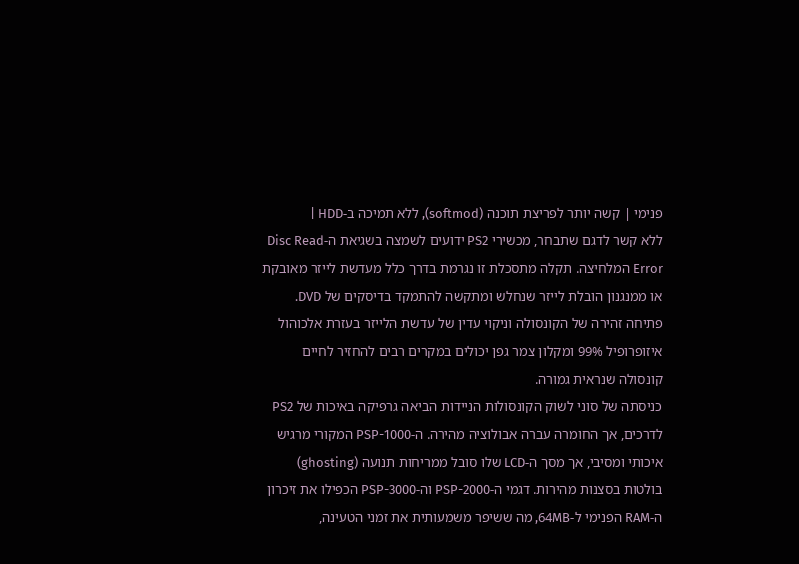פנימי | קשה יותר לפריצת תוכנה (softmod), ללא תמיכה ב-HDD |
ללא קשר לדגם שתבחר, מכשירי PS2 ידועים לשמצה בשגיאת ה-Disc Read Error המלחיצה. תקלה מתסכלת זו נגרמת בדרך כלל מעדשת לייזר מאובקת או ממנגנון הובלת לייזר שנחלש ומתקשה להתמקד בדיסקים של DVD. פתיחה זהירה של הקונסולה וניקוי עדין של עדשת הלייזר בעזרת אלכוהול איזופרופיל 99% ומקלון צמר גפן יכולים במקרים רבים להחזיר לחיים קונסולה שנראית גמורה.
כניסתה של סוני לשוק הקונסולות הניידות הביאה גרפיקה באיכות של PS2 לדרכים, אך החומרה עברה אבולוציה מהירה. ה-PSP-1000 המקורי מרגיש איכותי ומסיבי, אך מסך ה-LCD שלו סובל ממריחות תנועה (ghosting) בולטות בסצנות מהירות. דגמי ה-PSP-2000 וה-PSP-3000 הכפילו את זיכרון ה-RAM הפנימי ל-64MB, מה ששיפר משמעותית את זמני הטעינה,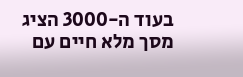בעוד ה-3000 הציג מסך מלא חיים עם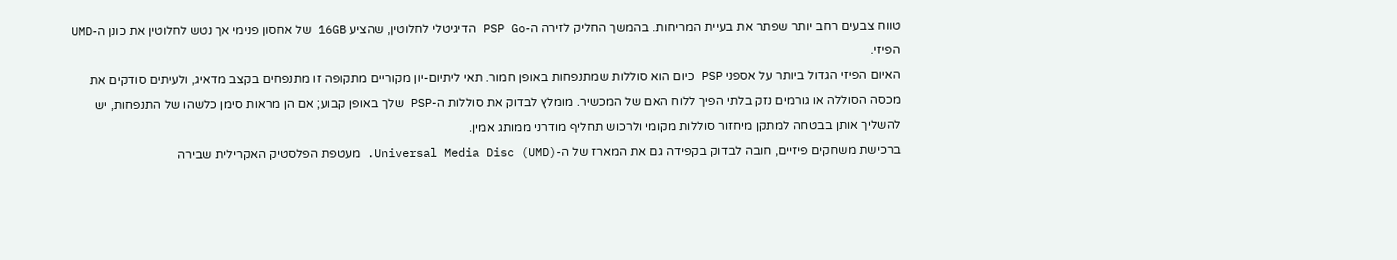טווח צבעים רחב יותר שפתר את בעיית המריחות. בהמשך החליק לזירה ה-PSP Go הדיגיטלי לחלוטין, שהציע 16GB של אחסון פנימי אך נטש לחלוטין את כונן ה-UMD הפיזי.
האיום הפיזי הגדול ביותר על אספני PSP כיום הוא סוללות שמתנפחות באופן חמור. תאי ליתיום-יון מקוריים מתקופה זו מתנפחים בקצב מדאיג, ולעיתים סודקים את מכסה הסוללה או גורמים נזק בלתי הפיך ללוח האם של המכשיר. מומלץ לבדוק את סוללות ה-PSP שלך באופן קבוע; אם הן מראות סימן כלשהו של התנפחות, יש להשליך אותן בבטחה למתקן מיחזור סוללות מקומי ולרכוש תחליף מודרני ממותג אמין.
ברכישת משחקים פיזיים, חובה לבדוק בקפידה גם את המארז של ה-Universal Media Disc (UMD). מעטפת הפלסטיק האקרילית שבירה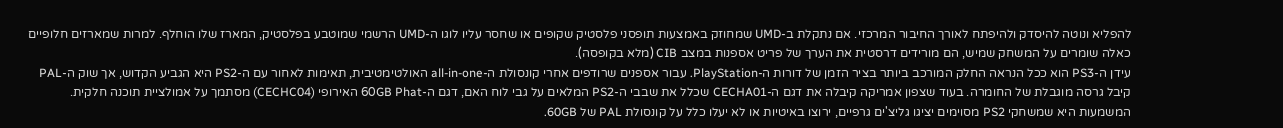להפליא ונוטה להיסדק ולהיפתח לאורך החיבור המרכזי. אם נתקלת ב-UMD שמחוזק באמצעות תופסני פלסטיק שקופים או שחסר עליו לוגו ה-UMD הרשמי שמוטבע בפלסטיק, המארז שלו הוחלף. למרות שמארזים חלופיים כאלה שומרים על המשחק שמיש, הם מורידים דרסטית את הערך של פריט אספנות במצב CIB (מלא בקופסה).
עידן ה-PS3 הוא ככל הנראה החלק המורכב ביותר בציר הזמן של דורות ה-PlayStation. עבור אספנים שרודפים אחרי קונסולת ה-all-in-one האולטימטיבית, תאימות לאחור עם ה-PS2 היא הגביע הקדוש, אך שוק ה-PAL קיבל גרסה מוגבלת של החומרה. בעוד שצפון אמריקה קיבלה את דגם ה-CECHA01 שכלל את שבבי ה-PS2 המלאים על גבי לוח האם, דגם ה-60GB Phat האירופי (CECHC04) מסתמך על אמולציית תוכנה חלקית. המשמעות היא שמשחקי PS2 מסוימים יציגו גליצ'ים גרפיים, ירוצו באיטיות או לא יעלו כלל על קונסולת PAL של 60GB.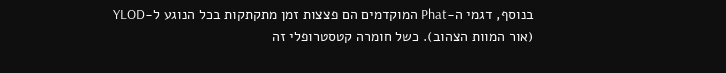בנוסף, דגמי ה-Phat המוקדמים הם פצצות זמן מתקתקות בכל הנוגע ל-YLOD (אור המוות הצהוב). כשל חומרה קטסטרופלי זה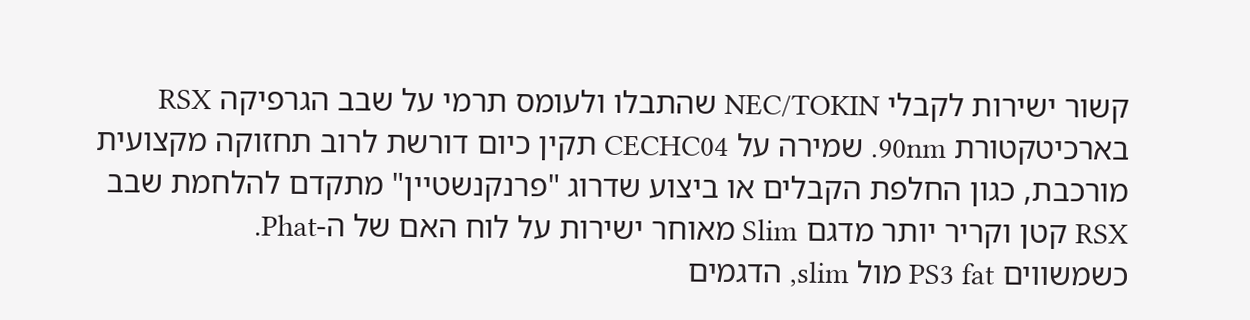קשור ישירות לקבלי NEC/TOKIN שהתבלו ולעומס תרמי על שבב הגרפיקה RSX בארכיטקטורת 90nm. שמירה על CECHC04 תקין כיום דורשת לרוב תחזוקה מקצועית מורכבת, כגון החלפת הקבלים או ביצוע שדרוג "פרנקנשטיין" מתקדם להלחמת שבב RSX קטן וקריר יותר מדגם Slim מאוחר ישירות על לוח האם של ה-Phat.
כשמשווים PS3 fat מול slim, הדגמים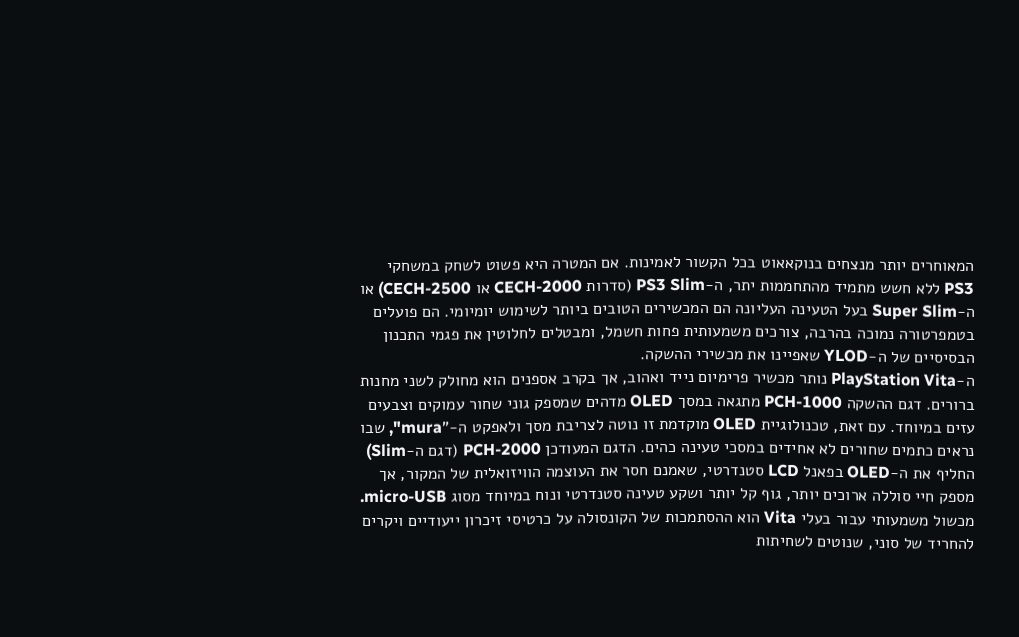המאוחרים יותר מנצחים בנוקאאוט בכל הקשור לאמינות. אם המטרה היא פשוט לשחק במשחקי PS3 ללא חשש מתמיד מהתחממות יתר, ה-PS3 Slim (סדרות CECH-2000 או CECH-2500) או ה-Super Slim בעל הטעינה העליונה הם המכשירים הטובים ביותר לשימוש יומיומי. הם פועלים בטמפרטורה נמוכה בהרבה, צורכים משמעותית פחות חשמל, ומבטלים לחלוטין את פגמי התכנון הבסיסיים של ה-YLOD שאפיינו את מכשירי ההשקה.
ה-PlayStation Vita נותר מכשיר פרימיום נייד ואהוב, אך בקרב אספנים הוא מחולק לשני מחנות ברורים. דגם ההשקה PCH-1000 מתגאה במסך OLED מדהים שמספק גוני שחור עמוקים וצבעים עזים במיוחד. עם זאת, טכנולוגיית OLED מוקדמת זו נוטה לצריבת מסך ולאפקט ה-"mura", שבו נראים כתמים שחורים לא אחידים במסכי טעינה כהים. הדגם המעודכן PCH-2000 (דגם ה-Slim) החליף את ה-OLED בפאנל LCD סטנדרטי, שאמנם חסר את העוצמה הוויזואלית של המקור, אך מספק חיי סוללה ארוכים יותר, גוף קל יותר ושקע טעינה סטנדרטי ונוח במיוחד מסוג micro-USB.
מכשול משמעותי עבור בעלי Vita הוא ההסתמכות של הקונסולה על כרטיסי זיכרון ייעודיים ויקרים להחריד של סוני, שנוטים לשחיתות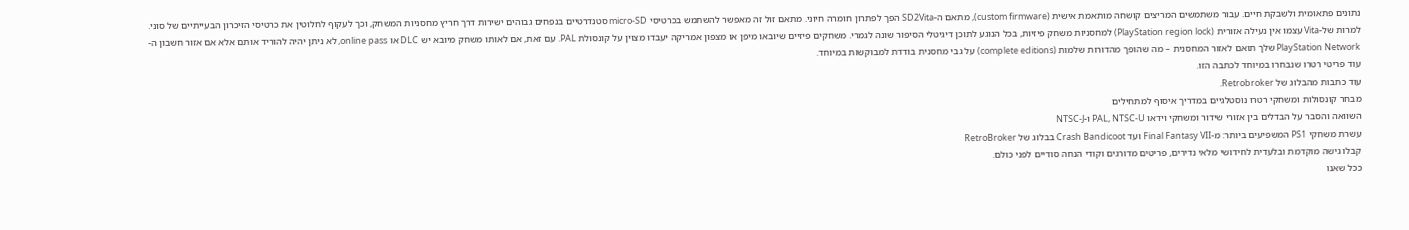נתונים פתאומית ולשבקת חיים. עבור משתמשים המריצים קושחה מותאמת אישית (custom firmware), מתאם ה-SD2Vita הפך לפתרון חומרה חיוני. מתאם זול זה מאפשר להשתמש בכרטיסי micro-SD סטנדרטיים בנפחים גבוהים ישירות דרך חריץ מחסניות המשחק, וכך לעקוף לחלוטין את כרטיסי הזיכרון הבעייתיים של סוני.
למרות של-Vita עצמו אין נעילה אזורית (PlayStation region lock) למחסניות משחק פיזיות, בכל הנוגע לתוכן דיגיטלי הסיפור שונה לגמרי. משחקים פיזיים שיובאו מיפן או מצפון אמריקה יעבדו מצוין על קונסולת PAL. עם זאת, אם לאותו משחק מיובא יש DLC או online pass, לא ניתן יהיה להוריד אותם אלא אם אזור חשבון ה-PlayStation Network שלך תואם לאזור המחסנית – מה שהופך מהדורות שלמות (complete editions) על גבי מחסנית בודדת למבוקשות במיוחד.
עוד פריטי רטרו שנבחרו במיוחד לכתבה הזו.
עוד כתבות מהבלוג של Retrobroker.
מבחר קונסולות ומשחקי רטרו נוסטלגיים במדריך איסוף למתחילים
השוואה והסבר על הבדלים בין אזורי שידור ומשחקי וידאו PAL, NTSC-U ו-NTSC-J
עשרת משחקי PS1 המשפיעים ביותר: מ-Final Fantasy VII ועד Crash Bandicoot בבלוג של RetroBroker
קבלו גישה מוקדמת ובלעדית לחידושי מלאי נדירים, פריטים מדורגים וקודי הנחה סודיים לפני כולם.
ככל שאנו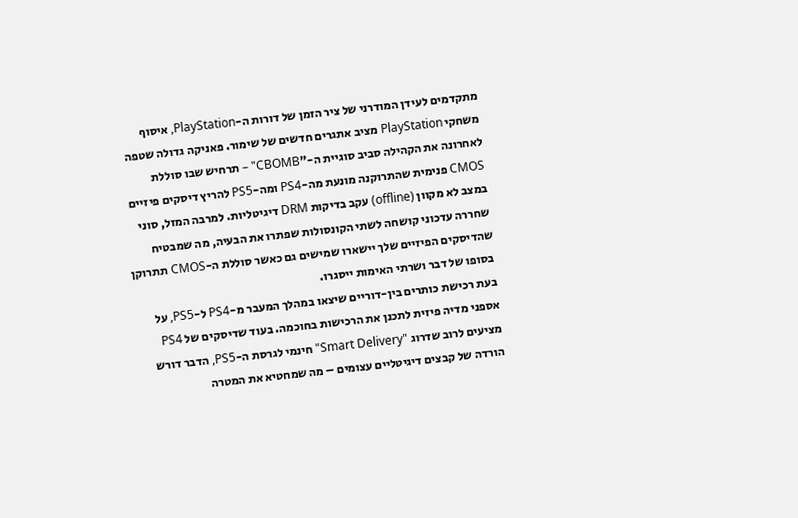מתקדמים לעידן המודרני של ציר הזמן של דורות ה-PlayStation, איסוף משחקי PlayStation מציב אתגרים חדשים של שימור. פאניקה גדולה שטפה לאחרונה את הקהילה סביב סוגיית ה-"CBOMB" – תרחיש שבו סוללת CMOS פנימית שהתרוקנה מונעת מה-PS4 ומה-PS5 להריץ דיסקים פיזיים במצב לא מקוון (offline) עקב בדיקות DRM דיגיטליות. למרבה המזל, סוני שחררה עדכוני קושחה לשתי הקונסולות שפתרו את הבעיה, מה שמבטיח שהדיסקים הפיזיים שלך יישארו שמישים גם כאשר סוללת ה-CMOS תתרוקן בסופו של דבר ושרתי האימות ייסגרו.
בעת רכישת כותרים בין-דוריים שיצאו במהלך המעבר מ-PS4 ל-PS5, על אספני מדיה פיזית לתכנן את הרכישות בחוכמה. בעוד שדיסקים של PS4 מציעים לרוב שדרוג "Smart Delivery" חינמי לגרסת ה-PS5, הדבר דורש הורדה של קבצים דיגיטליים עצומים – מה שמחטיא את המטרה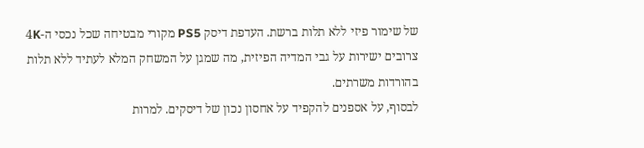של שימור פיזי ללא תלות ברשת. העדפת דיסק PS5 מקורי מבטיחה שכל נכסי ה-4K צרובים ישירות על גבי המדיה הפיזית, מה שמגן על המשחק המלא לעתיד ללא תלות בהורדות משרתים.
לבסוף, על אספנים להקפיד על אחסון נכון של דיסקים. למרות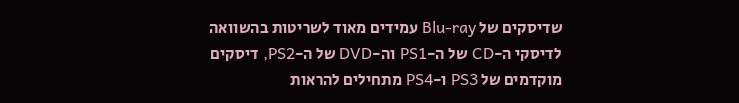שדיסקים של Blu-ray עמידים מאוד לשריטות בהשוואה לדיסקי ה-CD של ה-PS1 וה-DVD של ה-PS2, דיסקים מוקדמים של PS3 ו-PS4 מתחילים להראות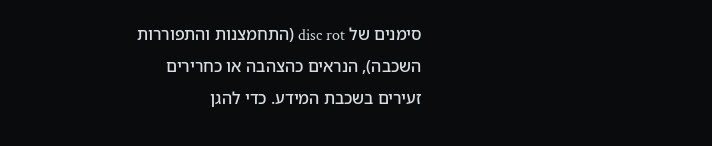סימנים של disc rot (התחמצנות והתפוררות השכבה), הנראים כהצהבה או כחרירים זעירים בשכבת המידע. כדי להגן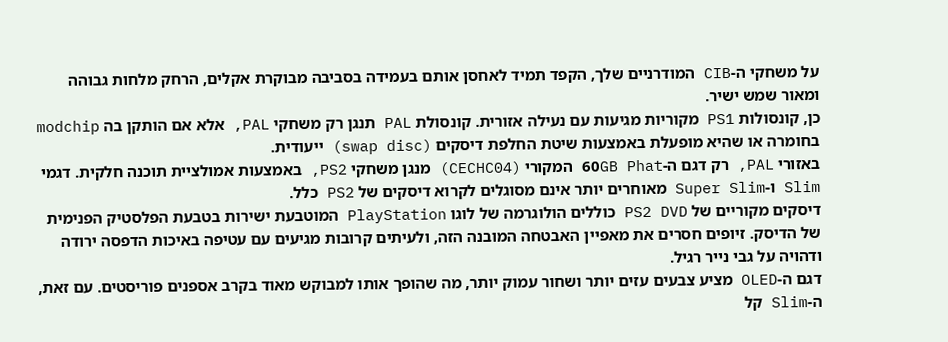על משחקי ה-CIB המודרניים שלך, הקפד תמיד לאחסן אותם בעמידה בסביבה מבוקרת אקלים, הרחק מלחות גבוהה ומאור שמש ישיר.
כן, קונסולות PS1 מקוריות מגיעות עם נעילה אזורית. קונסולת PAL תנגן רק משחקי PAL, אלא אם הותקן בה modchip בחומרה או שהיא מופעלת באמצעות שיטת החלפת דיסקים (swap disc) ייעודית.
באזורי PAL, רק דגם ה-60GB Phat המקורי (CECHC04) מנגן משחקי PS2, באמצעות אמולציית תוכנה חלקית. דגמי Slim ו-Super Slim מאוחרים יותר אינם מסוגלים לקרוא דיסקים של PS2 כלל.
דיסקים מקוריים של PS2 DVD כוללים הולוגרמה של לוגו PlayStation המוטבעת ישירות בטבעת הפלסטיק הפנימית של הדיסק. זיופים חסרים את מאפיין האבטחה המובנה הזה, ולעיתים קרובות מגיעים עם עטיפה באיכות הדפסה ירודה ודהויה על גבי נייר רגיל.
דגם ה-OLED מציע צבעים עזים יותר ושחור עמוק יותר, מה שהופך אותו למבוקש מאוד בקרב אספנים פוריסטים. עם זאת, ה-Slim קל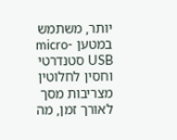יותר, משתמש במטען micro-USB סטנדרטי וחסין לחלוטין מצריבות מסך לאורך זמן, מה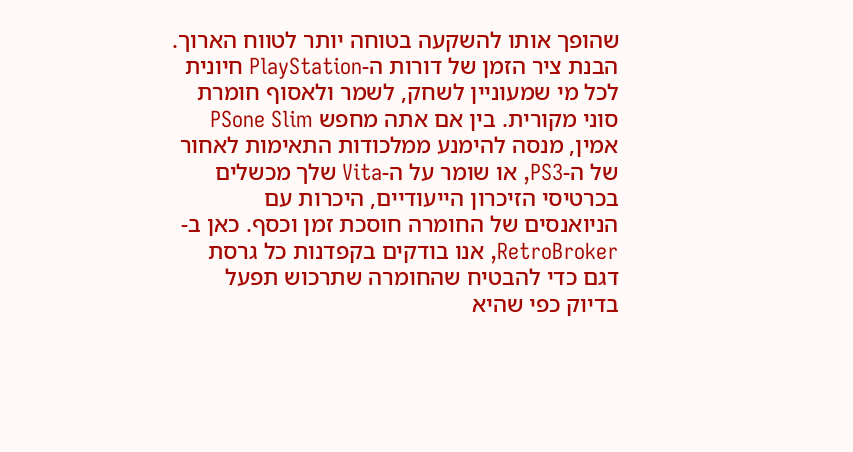שהופך אותו להשקעה בטוחה יותר לטווח הארוך.
הבנת ציר הזמן של דורות ה-PlayStation חיונית לכל מי שמעוניין לשחק, לשמר ולאסוף חומרת סוני מקורית. בין אם אתה מחפש PSone Slim אמין, מנסה להימנע ממלכודות התאימות לאחור של ה-PS3, או שומר על ה-Vita שלך מכשלים בכרטיסי הזיכרון הייעודיים, היכרות עם הניואנסים של החומרה חוסכת זמן וכסף. כאן ב-RetroBroker, אנו בודקים בקפדנות כל גרסת דגם כדי להבטיח שהחומרה שתרכוש תפעל בדיוק כפי שהיא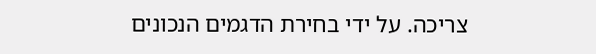צריכה. על ידי בחירת הדגמים הנכונים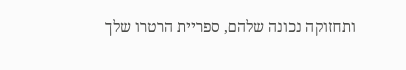ותחזוקה נכונה שלהם, ספריית הרטרו שלך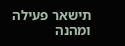תישאר פעילה ומהנה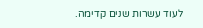לעוד עשרות שנים קדימה.